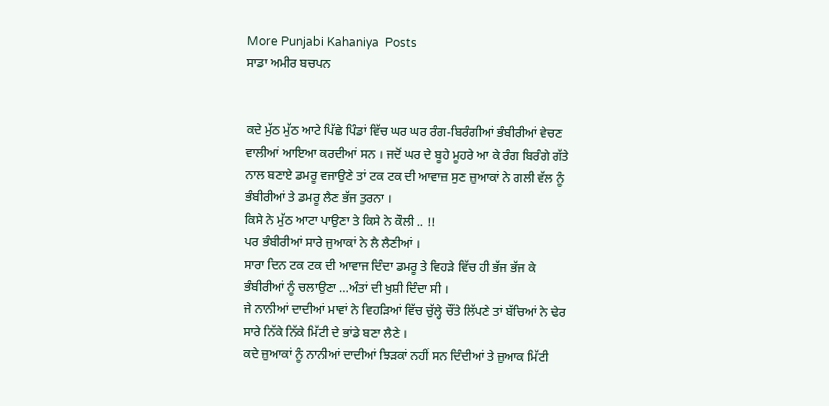More Punjabi Kahaniya  Posts
ਸਾਡਾ ਅਮੀਰ ਬਚਪਨ


ਕਦੇ ਮੁੱਠ ਮੁੱਠ ਆਟੇ ਪਿੱਛੇ ਪਿੰਡਾਂ ਵਿੱਚ ਘਰ ਘਰ ਰੰਗ-ਬਿਰੰਗੀਆਂ ਭੰਬੀਰੀਆਂ ਵੇਚਣ ਵਾਲੀਆਂ ਆਇਆ ਕਰਦੀਆਂ ਸਨ । ਜਦੋਂ ਘਰ ਦੇ ਬੂਹੇ ਮੂਹਰੇ ਆ ਕੇ ਰੰਗ ਬਿਰੰਗੇ ਗੱਤੇ ਨਾਲ ਬਣਾਏ ਡਮਰੂ ਵਜਾਉਣੇ ਤਾਂ ਟਕ ਟਕ ਦੀ ਆਵਾਜ਼ ਸੁਣ ਜ਼ੁਆਕਾਂ ਨੇ ਗਲੀ ਵੱਲ ਨੂੰ ਭੰਬੀਰੀਆਂ ਤੇ ਡਮਰੂ ਲੈਣ ਭੱਜ ਤੁਰਨਾ ।
ਕਿਸੇ ਨੇ ਮੁੱਠ ਆਟਾ ਪਾਉਣਾ ਤੇ ਕਿਸੇ ਨੇ ਕੌਲੀ .. !!
ਪਰ ਭੰਬੀਰੀਆਂ ਸਾਰੇ ਜੁਆਕਾਂ ਨੇ ਲੈ ਲੈਣੀਆਂ ।
ਸਾਰਾ ਦਿਨ ਟਕ ਟਕ ਦੀ ਆਵਾਜ ਦਿੰਦਾ ਡਮਰੂ ਤੇ ਵਿਹੜੇ ਵਿੱਚ ਹੀ ਭੱਜ ਭੱਜ ਕੇ ਭੰਬੀਰੀਆਂ ਨੂੰ ਚਲਾਉਣਾ …ਅੰਤਾਂ ਦੀ ਖੁਸ਼ੀ ਦਿੰਦਾ ਸੀ ।
ਜੇ ਨਾਨੀਆਂ ਦਾਦੀਆਂ ਮਾਵਾਂ ਨੇ ਵਿਹੜਿਆਂ ਵਿੱਚ ਚੁੱਲ੍ਹੇ ਚੌਂਤੇ ਲਿੱਪਣੇ ਤਾਂ ਬੱਚਿਆਂ ਨੇ ਢੇਰ ਸਾਰੇ ਨਿੱਕੇ ਨਿੱਕੇ ਮਿੱਟੀ ਦੇ ਭਾਂਡੇ ਬਣਾ ਲੈਣੇ ।
ਕਦੇ ਜ਼ੁਆਕਾਂ ਨੂੰ ਨਾਨੀਆਂ ਦਾਦੀਆਂ ਝਿੜਕਾਂ ਨਹੀਂ ਸਨ ਦਿੰਦੀਆਂ ਤੇ ਜ਼ੁਆਕ ਮਿੱਟੀ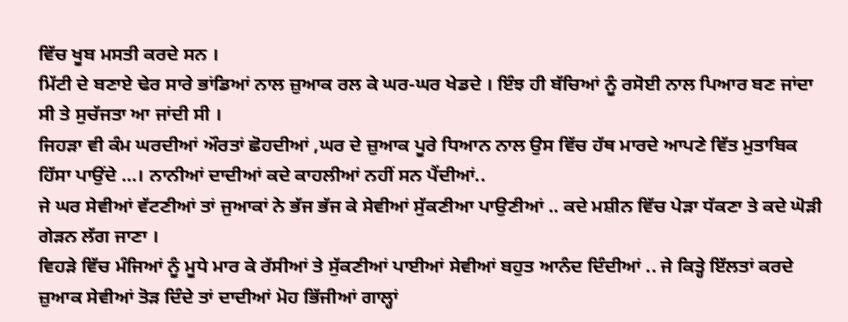ਵਿੱਚ ਖੂਬ ਮਸਤੀ ਕਰਦੇ ਸਨ ।
ਮਿੱਟੀ ਦੇ ਬਣਾਏ ਢੇਰ ਸਾਰੇ ਭਾਂਡਿਆਂ ਨਾਲ ਜ਼ੁਆਕ ਰਲ ਕੇ ਘਰ-ਘਰ ਖੇਡਦੇ । ਇੰਝ ਹੀ ਬੱਚਿਆਂ ਨੂੰ ਰਸੋਈ ਨਾਲ ਪਿਆਰ ਬਣ ਜਾਂਦਾ ਸੀ ਤੇ ਸੁਚੱਜਤਾ ਆ ਜਾਂਦੀ ਸੀ ।
ਜਿਹੜਾ ਵੀ ਕੰਮ ਘਰਦੀਆਂ ਔਰਤਾਂ ਛੋਹਦੀਆਂ ,ਘਰ ਦੇ ਜ਼ੁਆਕ ਪੂਰੇ ਧਿਆਨ ਨਾਲ ਉਸ ਵਿੱਚ ਹੱਥ ਮਾਰਦੇ ਆਪਣੇ ਵਿੱਤ ਮੁਤਾਬਿਕ ਹਿੱਸਾ ਪਾਉਂਦੇ …। ਨਾਨੀਆਂ ਦਾਦੀਆਂ ਕਦੇ ਕਾਹਲੀਆਂ ਨਹੀਂ ਸਨ ਪੈਂਦੀਆਂ..
ਜੇ ਘਰ ਸੇਵੀਆਂ ਵੱਟਣੀਆਂ ਤਾਂ ਜੁਆਕਾਂ ਨੇ ਭੱਜ ਭੱਜ ਕੇ ਸੇਵੀਆਂ ਸੁੱਕਣੀਆ ਪਾਉਣੀਆਂ .. ਕਦੇ ਮਸ਼ੀਨ ਵਿੱਚ ਪੇੜਾ ਧੱਕਣਾ ਤੇ ਕਦੇ ਘੋੜੀ ਗੇੜਨ ਲੱਗ ਜਾਣਾ ।
ਵਿਹੜੇ ਵਿੱਚ ਮੰਜਿਆਂ ਨੂੰ ਮੂਧੇ ਮਾਰ ਕੇ ਰੱਸੀਆਂ ਤੇ ਸੁੱਕਣੀਆਂ ਪਾਈਆਂ ਸੇਵੀਆਂ ਬਹੁਤ ਆਨੰਦ ਦਿੰਦੀਆਂ .. ਜੇ ਕਿਤ੍ਹੇ ਇੱਲਤਾਂ ਕਰਦੇ ਜ਼ੁਆਕ ਸੇਵੀਆਂ ਤੋੜ ਦਿੰਦੇ ਤਾਂ ਦਾਦੀਆਂ ਮੋਹ ਭਿੱਜੀਆਂ ਗਾਲ੍ਹਾਂ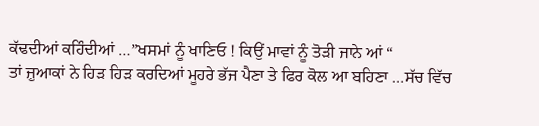ਕੱਢਦੀਆਂ ਕਹਿੰਦੀਆਂ …”ਖਸਮਾਂ ਨੂੰ ਖਾਣਿਓ ! ਕਿਉਂ ਮਾਵਾਂ ਨੂੰ ਤੋੜੀ ਜਾਨੇ ਆਂ “
ਤਾਂ ਜ਼ੁਆਕਾਂ ਨੇ ਹਿੜ ਹਿੜ ਕਰਦਿਆਂ ਮੂਹਰੇ ਭੱਜ ਪੈਣਾ ਤੇ ਫਿਰ ਕੋਲ ਆ ਬਹਿਣਾ …ਸੱਚ ਵਿੱਚ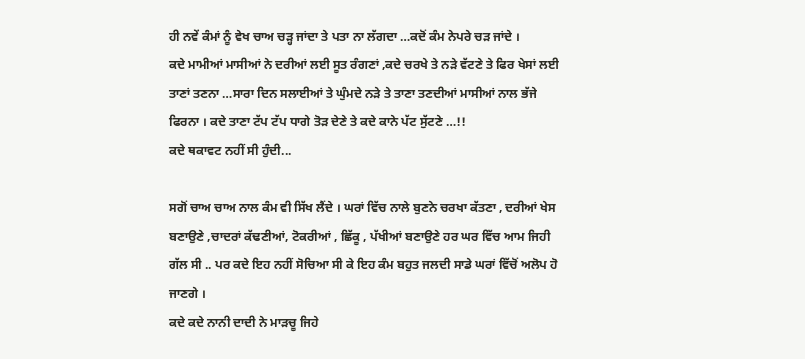ਹੀ ਨਵੇਂ ਕੰਮਾਂ ਨੂੰ ਵੇਖ ਚਾਅ ਚੜ੍ਹ ਜਾਂਦਾ ਤੇ ਪਤਾ ਨਾ ਲੱਗਦਾ …ਕਦੋਂ ਕੰਮ ਨੇਪਰੇ ਚੜ ਜਾਂਦੇ ।
ਕਦੇ ਮਾਮੀਆਂ ਮਾਸੀਆਂ ਨੇ ਦਰੀਆਂ ਲਈ ਸੂਤ ਰੰਗਣਾਂ ,ਕਦੇ ਚਰਖੇ ਤੇ ਨੜੇ ਵੱਟਣੇ ਤੇ ਫਿਰ ਖੇਸਾਂ ਲਈ ਤਾਣਾਂ ਤਣਨਾ …ਸਾਰਾ ਦਿਨ ਸਲਾਈਆਂ ਤੇ ਘੁੰਮਦੇ ਨੜੇ ਤੇ ਤਾਣਾ ਤਣਦੀਆਂ ਮਾਸੀਆਂ ਨਾਲ ਭੱਜੇ ਫਿਰਨਾ । ਕਦੇ ਤਾਣਾ ਟੱਪ ਟੱਪ ਧਾਗੇ ਤੋੜ ਦੇਣੇ ਤੇ ਕਦੇ ਕਾਨੇ ਪੱਟ ਸੁੱਟਣੇ …!!
ਕਦੇ ਥਕਾਵਟ ਨਹੀਂ ਸੀ ਹੁੰਦੀ...

ਸਗੋਂ ਚਾਅ ਚਾਅ ਨਾਲ ਕੰਮ ਵੀ ਸਿੱਖ ਲੈਂਦੇ । ਘਰਾਂ ਵਿੱਚ ਨਾਲੇ ਬੁਣਨੇ ਚਰਖਾ ਕੱਤਣਾ , ਦਰੀਆਂ ਖੇਸ ਬਣਾਉਣੇ ,ਚਾਦਰਾਂ ਕੱਢਣੀਆਂ, ਟੋਕਰੀਆਂ , ਛਿੱਕੂ , ਪੱਖੀਆਂ ਬਣਾਉਣੇ ਹਰ ਘਰ ਵਿੱਚ ਆਮ ਜਿਹੀ ਗੱਲ ਸੀ .. ਪਰ ਕਦੇ ਇਹ ਨਹੀਂ ਸੋਚਿਆ ਸੀ ਕੇ ਇਹ ਕੰਮ ਬਹੁਤ ਜਲਦੀ ਸਾਡੇ ਘਰਾਂ ਵਿੱਚੋਂ ਅਲੋਪ ਹੋ ਜਾਣਗੇ ।
ਕਦੇ ਕਦੇ ਨਾਨੀ ਦਾਦੀ ਨੇ ਮਾੜਚੂ ਜਿਹੇ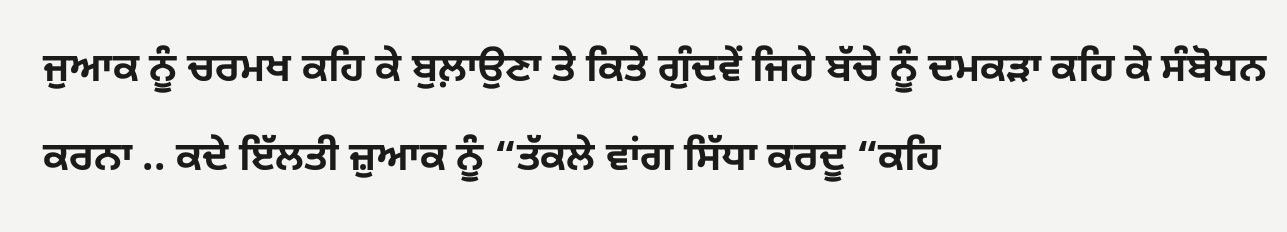ਜੁਆਕ ਨੂੰ ਚਰਮਖ ਕਹਿ ਕੇ ਬੁਲ਼ਾਉਣਾ ਤੇ ਕਿਤੇ ਗੁੰਦਵੇਂ ਜਿਹੇ ਬੱਚੇ ਨੂੰ ਦਮਕੜਾ ਕਹਿ ਕੇ ਸੰਬੋਧਨ ਕਰਨਾ .. ਕਦੇ ਇੱਲਤੀ ਜ਼ੁਆਕ ਨੂੰ “ਤੱਕਲੇ ਵਾਂਗ ਸਿੱਧਾ ਕਰਦੂ “ਕਹਿ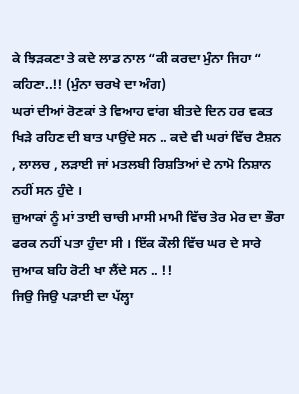ਕੇ ਝਿੜਕਣਾ ਤੇ ਕਦੇ ਲਾਡ ਨਾਲ “ਕੀ ਕਰਦਾ ਮੁੰਨਾ ਜਿਹਾ “ ਕਹਿਣਾ..!! (ਮੁੰਨਾ ਚਰਖੇ ਦਾ ਅੰਗ)
ਘਰਾਂ ਦੀਆਂ ਰੋਣਕਾਂ ਤੇ ਵਿਆਹ ਵਾਂਗ ਬੀਤਦੇ ਦਿਨ ਹਰ ਵਕਤ ਖਿੜੇ ਰਹਿਣ ਦੀ ਬਾਤ ਪਾਉਂਦੇ ਸਨ .. ਕਦੇ ਵੀ ਘਰਾਂ ਵਿੱਚ ਟੈਸ਼ਨ , ਲਾਲਚ , ਲੜਾਈ ਜਾਂ ਮਤਲਬੀ ਰਿਸ਼ਤਿਆਂ ਦੇ ਨਾਮੋ ਨਿਸ਼ਾਨ ਨਹੀਂ ਸਨ ਹੁੰਦੇ ।
ਜ਼ੁਆਕਾਂ ਨੂੰ ਮਾਂ ਤਾਈ ਚਾਚੀ ਮਾਸੀ ਮਾਮੀ ਵਿੱਚ ਤੇਰ ਮੇਰ ਦਾ ਭੌਰਾ ਫਰਕ ਨਹੀਂ ਪਤਾ ਹੁੰਦਾ ਸੀ । ਇੱਕ ਕੌਲੀ ਵਿੱਚ ਘਰ ਦੇ ਸਾਰੇ ਜੁਆਕ ਬਹਿ ਰੋਟੀ ਖਾ ਲੈਂਦੇ ਸਨ .. !!
ਜਿਉ ਜਿਉ ਪੜਾਈ ਦਾ ਪੱਲ੍ਹਾ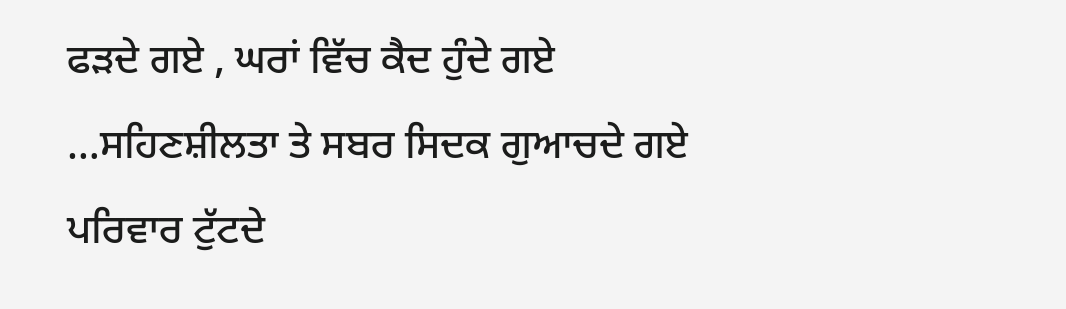ਫੜਦੇ ਗਏ , ਘਰਾਂ ਵਿੱਚ ਕੈਦ ਹੁੰਦੇ ਗਏ …ਸਹਿਣਸ਼ੀਲਤਾ ਤੇ ਸਬਰ ਸਿਦਕ ਗੁਆਚਦੇ ਗਏ ਪਰਿਵਾਰ ਟੁੱਟਦੇ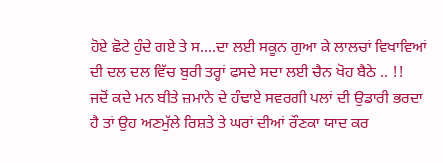ਹੋਏ ਛੋਟੇ ਹੁੰਦੇ ਗਏ ਤੇ ਸ….ਦਾ ਲਈ ਸਕੂਨ ਗੁਆ ਕੇ ਲਾਲਚਾਂ ਵਿਖਾਵਿਆਂ ਦੀ ਦਲ ਦਲ ਵਿੱਚ ਬੁਰੀ ਤਰ੍ਹਾਂ ਫਸਦੇ ਸਦਾ ਲਈ ਚੈਨ ਖੋਹ ਬੈਠੇ .. !!
ਜਦੋਂ ਕਦੇ ਮਨ ਬੀਤੇ ਜ਼ਮਾਨੇ ਦੇ ਹੰਢਾਏ ਸਵਰਗੀ ਪਲਾਂ ਦੀ ਉਡਾਰੀ ਭਰਦਾ ਹੈ ਤਾਂ ਉਹ ਅਣਮੁੱਲੇ ਰਿਸ਼ਤੇ ਤੇ ਘਰਾਂ ਦੀਆਂ ਰੌਣਕਾ ਯਾਦ ਕਰ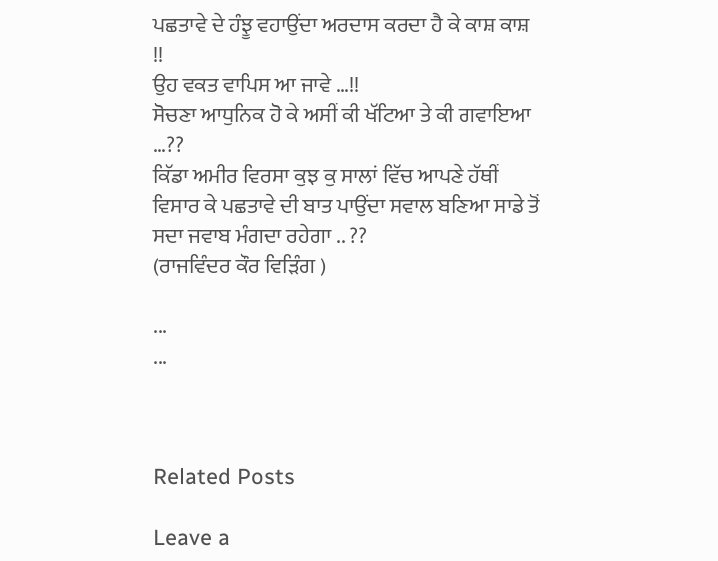ਪਛਤਾਵੇ ਦੇ ਹੰਝੂ ਵਹਾਉਂਦਾ ਅਰਦਾਸ ਕਰਦਾ ਹੈ ਕੇ ਕਾਸ਼ ਕਾਸ਼ !!
ਉਹ ਵਕਤ ਵਾਪਿਸ ਆ ਜਾਵੇ …!!
ਸੋਚਣਾ ਆਧੁਨਿਕ ਹੋ ਕੇ ਅਸੀਂ ਕੀ ਖੱਟਿਆ ਤੇ ਕੀ ਗਵਾਇਆ …??
ਕਿੱਡਾ ਅਮੀਰ ਵਿਰਸਾ ਕੁਝ ਕੁ ਸਾਲਾਂ ਵਿੱਚ ਆਪਣੇ ਹੱਥੀਂ ਵਿਸਾਰ ਕੇ ਪਛਤਾਵੇ ਦੀ ਬਾਤ ਪਾਉਂਦਾ ਸਵਾਲ ਬਣਿਆ ਸਾਡੇ ਤੋਂ ਸਦਾ ਜਵਾਬ ਮੰਗਦਾ ਰਹੇਗਾ .. ??
(ਰਾਜਵਿੰਦਰ ਕੌਰ ਵਿੜਿੰਗ )

...
...



Related Posts

Leave a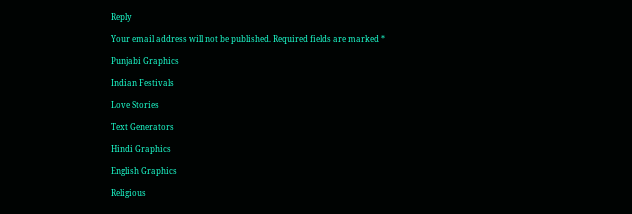Reply

Your email address will not be published. Required fields are marked *

Punjabi Graphics

Indian Festivals

Love Stories

Text Generators

Hindi Graphics

English Graphics

Religious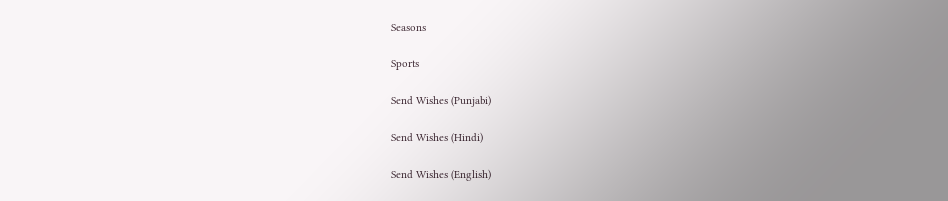Seasons

Sports

Send Wishes (Punjabi)

Send Wishes (Hindi)

Send Wishes (English)